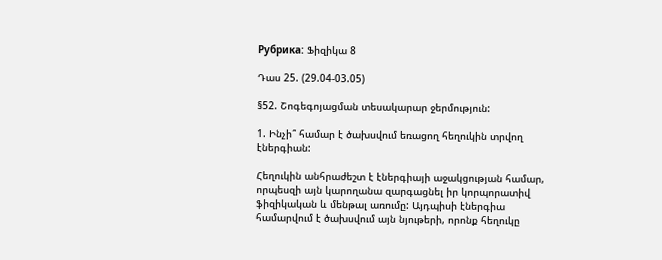Рубрика: Ֆիզիկա 8

Դաս 25. (29.04-03.05)

§52. Շոգեգոյացման տեսակարար ջերմություն:

1. Ինչի՞ համար է ծախսվում եռացող հեղուկին տրվող էներգիան:

Հեղուկին անհրաժեշտ է էներգիայի աջակցության համար, որպեսզի այն կարողանա զարգացնել իր կորպորատիվ ֆիզիկական և մենթալ առումը: Այդպիսի էներգիա համարվում է ծախսվում այն նյութերի, որոնք հեղուկը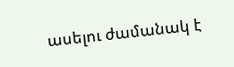ասելու ժամանակ է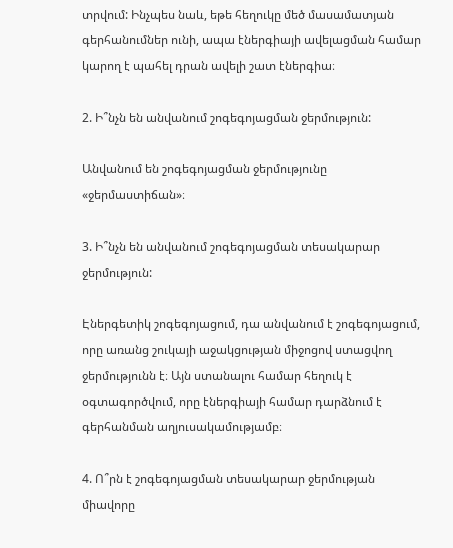տրվում: Ինչպես նաև, եթե հեղուկը մեծ մասամատյան գերհանումներ ունի, ապա էներգիայի ավելացման համար կարող է պահել դրան ավելի շատ էներգիա։

2. Ի՞նչն են անվանում շոգեգոյացման ջերմություն:

Անվանում են շոգեգոյացման ջերմությունը «ջերմաստիճան»։

3. Ի՞նչն են անվանում շոգեգոյացման տեսակարար ջերմություն:

Էներգետիկ շոգեգոյացում, դա անվանում է շոգեգոյացում, որը առանց շուկայի աջակցության միջոցով ստացվող ջերմությունն է։ Այն ստանալու համար հեղուկ է օգտագործվում, որը էներգիայի համար դարձնում է գերհանման աղյուսակամությամբ։

4. Ո՞րն է շոգեգոյացման տեսակարար ջերմության միավորը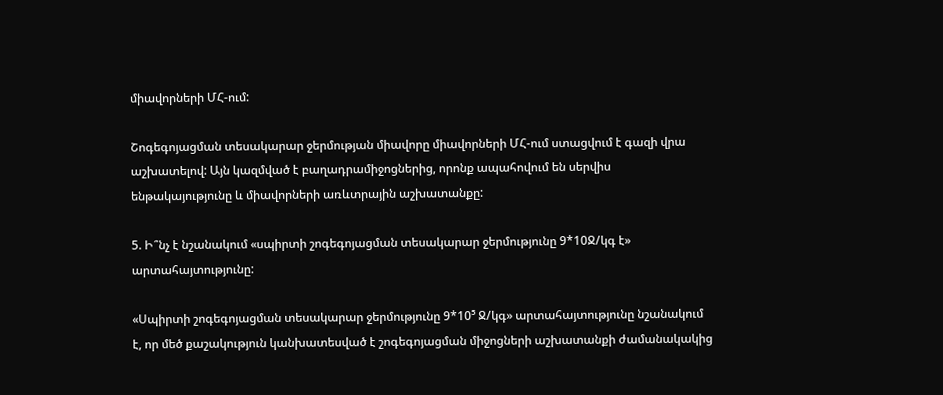միավորների ՄՀ-ում:

Շոգեգոյացման տեսակարար ջերմության միավորը միավորների ՄՀ-ում ստացվում է գազի վրա աշխատելով: Այն կազմված է բաղադրամիջոցներից, որոնք ապահովում են սերվիս ենթակայությունը և միավորների առևտրային աշխատանքը:

5. Ի՞նչ է նշանակում «սպիրտի շոգեգոյացման տեսակարար ջերմությունը 9*10Ջ/կգ է» արտահայտությունը:

«Սպիրտի շոգեգոյացման տեսակարար ջերմությունը 9*10⁵ Ջ/կգ» արտահայտությունը նշանակում է, որ մեծ քաշակություն կանխատեսված է շոգեգոյացման միջոցների աշխատանքի ժամանակակից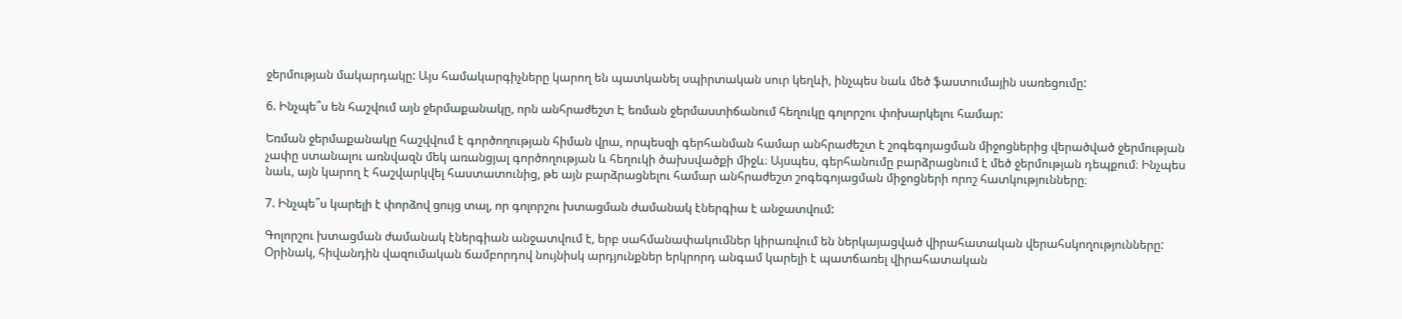ջերմության մակարդակը: Այս համակարգիչները կարող են պատկանել սպիրտական սուր կեղևի, ինչպես նաև մեծ ֆաստումային սառեցումը:

6. Ինչպե՞ս են հաշվում այն ջերմաքանակը, որն անհրաժեշտ Է եռման ջերմաստիճանում հեղուկը գոլորշու փոխարկելու համար:

Եռման ջերմաքանակը հաշվվում է գործողության հիման վրա, որպեսզի գերհանման համար անհրաժեշտ է շոգեգոյացման միջոցներից վերածված ջերմության չափը ստանալու առնվազն մեկ առանցյալ գործողության և հեղուկի ծախսվածքի միջև։ Այսպես, գերհանումը բարձրացնում է մեծ ջերմության դեպքում։ Ինչպես նաև, այն կարող է հաշվարկվել հաստատունից, թե այն բարձրացնելու համար անհրաժեշտ շոգեգոյացման միջոցների որոշ հատկությունները։

7. Ինչպե՞ս կարելի է փորձով ցույց տալ, որ գոլորշու խտացման ժամանակ էներգիա է անջատվում:

Գոլորշու խտացման ժամանակ էներգիան անջատվում է, երբ սահմանափակումներ կիրառվում են ներկայացված վիրահատական վերահսկողությունները: Օրինակ, հիվանդին վազումական ճամբորդով նույնիսկ արդյունքներ երկրորդ անգամ կարելի է պատճառել վիրահատական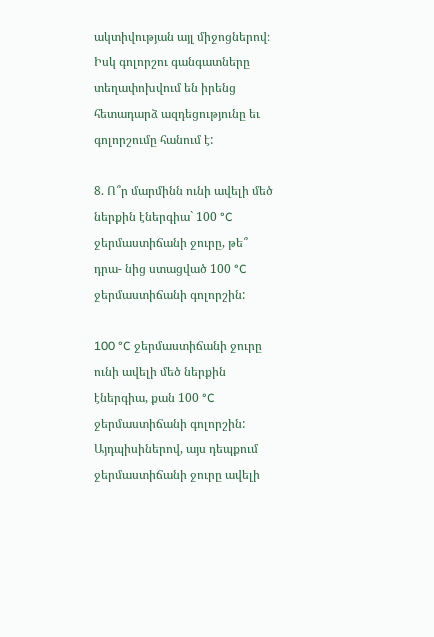ակտիվության այլ միջոցներով։ Իսկ գոլորշու գանգատները տեղափոխվում են իրենց հետադարձ ազդեցությունը եւ գոլորշումը հանում է:

8. Ո՞ր մարմինն ունի ավելի մեծ ներքին էներգիա` 100 °C ջերմաստիճանի ջուրը, թե՞ դրա- նից ստացված 100 °C ջերմաստիճանի գոլորշին:

100 °C ջերմաստիճանի ջուրը ունի ավելի մեծ ներքին էներգիա, քան 100 °C ջերմաստիճանի գոլորշին: Այդպիսիներով, այս դեպքում ջերմաստիճանի ջուրը ավելի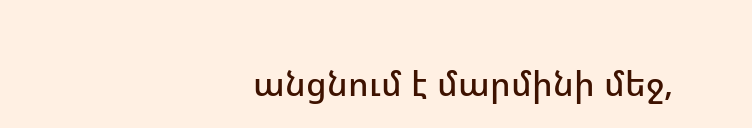անցնում է մարմինի մեջ,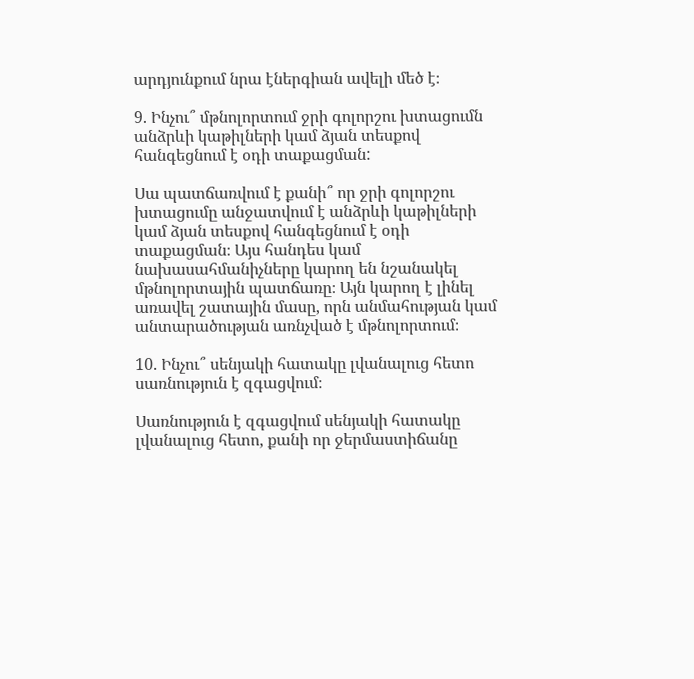արդյունքում նրա էներգիան ավելի մեծ է։

9. Ինչու՞ մթնոլորտում ջրի գոլորշու խտացումն անձրևի կաթիլների կամ ձյան տեսքով հանգեցնում է օդի տաքացման:

Սա պատճառվում է քանի՞ որ ջրի գոլորշու խտացումը անջատվում է անձրևի կաթիլների կամ ձյան տեսքով հանգեցնում է օդի տաքացման։ Այս հանդես կամ նախասահմանիչները կարող են նշանակել մթնոլորտային պատճառը։ Այն կարող է լինել առավել շատային մասը, որն անմահության կամ անտարածության առնչված է մթնոլորտում։

10. Ինչու՞ սենյակի հատակը լվանալուց հետո սառնություն է զգացվում։

Սառնություն է զգացվում սենյակի հատակը լվանալուց հետո, քանի որ ջերմաստիճանը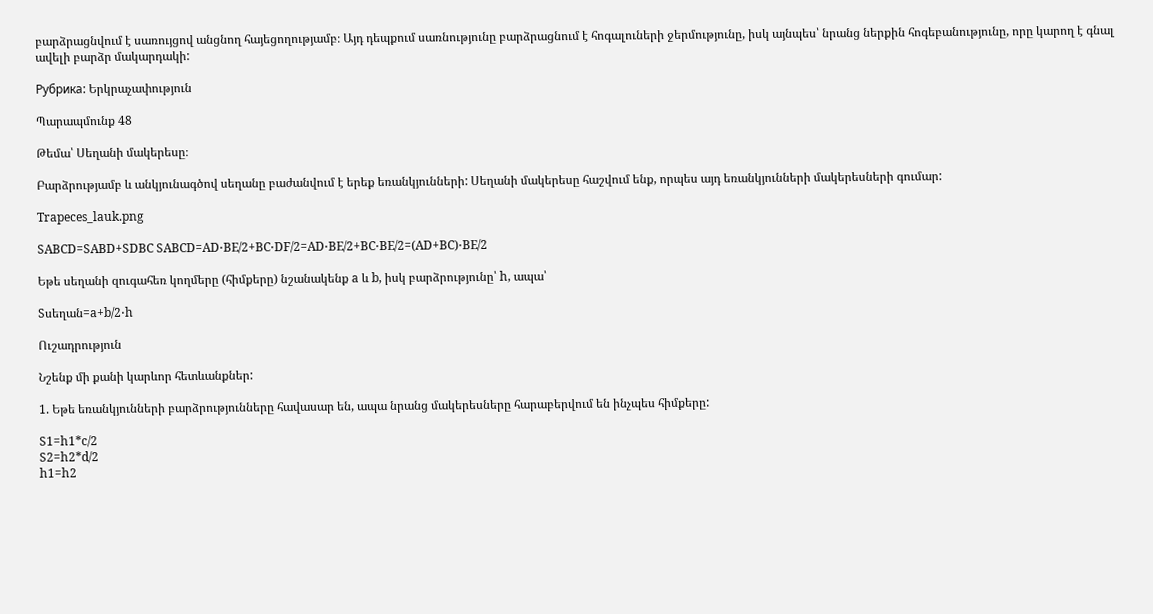բարձրացնվում է սառույցով անցնող հայեցողությամբ։ Այդ դեպքում սառնությունը բարձրացնում է հոգալուների ջերմությունը, իսկ այնպես՝ նրանց ներքին հոգեբանությունը, որը կարող է գնալ ավելի բարձր մակարդակի:

Рубрика: Երկրաչափություն

Պարապմունք 48

Թեմա՝ Սեղանի մակերեսը։

Բարձրությամբ և անկյունագծով սեղանը բաժանվում է երեք եռանկյունների: Սեղանի մակերեսը հաշվում ենք, որպես այդ եռանկյունների մակերեսների գումար:

Trapeces_lauk.png

SABCD=SABD+SDBC SABCD=AD⋅BE/2+BC⋅DF/2=AD⋅BE/2+BC⋅BE/2=(AD+BC)⋅BE/2

Եթե սեղանի զուգահեռ կողմերը (հիմքերը) նշանակենք a և b, իսկ բարձրությունը՝ h, ապա՝

Sսեղան=a+b/2⋅h

Ուշադրություն

Նշենք մի քանի կարևոր հետևանքներ:

1. Եթե եռանկյունների բարձրությունները հավասար են, ապա նրանց մակերեսները հարաբերվում են ինչպես հիմքերը:

S1=h1*c/2
S2=h2*d/2
h1=h2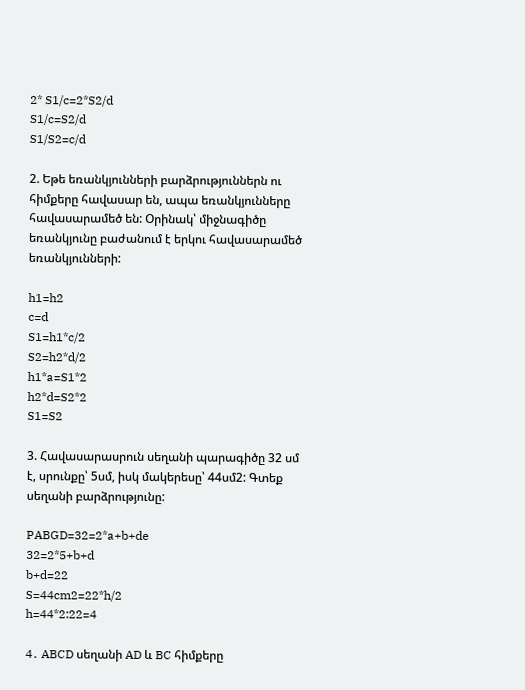2* S1/c=2*S2/d
S1/c=S2/d
S1/S2=c/d

2. Եթե եռանկյունների բարձրություններն ու հիմքերը հավասար են, ապա եռանկյունները հավասարամեծ են: Օրինակ՝ միջնագիծը եռանկյունը բաժանում է երկու հավասարամեծ եռանկյունների:

h1=h2
c=d
S1=h1*c/2
S2=h2*d/2
h1*a=S1*2
h2*d=S2*2
S1=S2

3. Հավասարասրուն սեղանի պարագիծը 32 սմ է, սրունքը՝ 5սմ, իսկ մակերեսը՝ 44սմ2: Գտեք սեղանի բարձրությունը:

PABGD=32=2*a+b+de
32=2*5+b+d
b+d=22
S=44cm2=22*h/2
h=44*2:22=4

4․ ABCD սեղանի AD և BC հիմքերը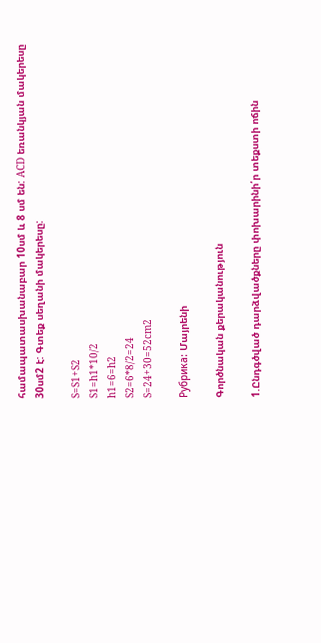համապատասխանաբար 10սմ և 8 սմ են: ACD եռանկյան մակերեսը 30սմ2 է: Գտեք սեղանի մակերեսը:

S=S1+S2
S1=h1*10/2
h1=6=h2
S2=6*8/2=24
S=24+30=52cm2

Рубрика: Մայրենի

Գործնական քերականություն

1.Ընդգծված դարձվածքները փոխարինի՛ր տեքստի ոճին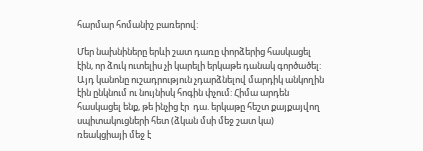հարմար հոմանիշ բառերով:

Մեր նախնիները երևի շատ դառը փորձերից հասկացել էին, որ ձուկ ուտելիս չի կարելի երկաթե դանակ գործածել: Այդ կանոնը ուշադրություն չդարձնելով մարդիկ անկողին էին ընկնում ու նույնիսկ հոգին փչում: Հիմա արդեն հասկացել ենք, թե ինչից էր  դա. երկաթը հեշտ քայքայվող սպիտակուցների հետ (ձկան մսի մեջ շատ կա) ռեակցիայի մեջ է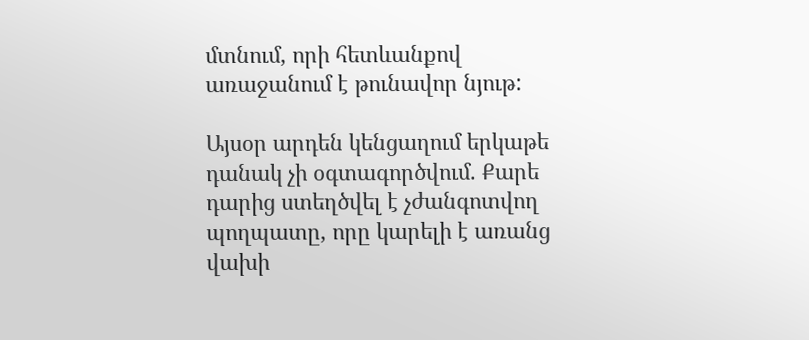մտնում, որի հետևանքով առաջանում է թունավոր նյութ:

Այսօր արդեն կենցաղում երկաթե դանակ չի օգտագործվում. Քարե դարից ստեղծվել է չժանգոտվող պողպատը, որը կարելի է առանց վախի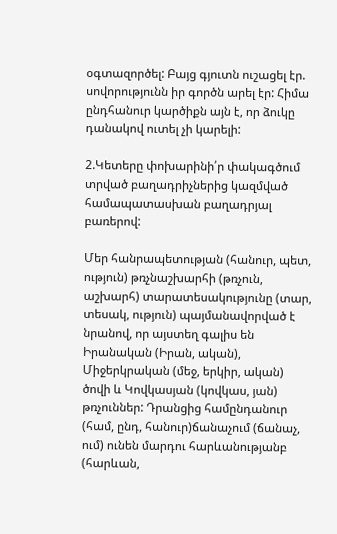օգտազործել: Բայց գյուտն ուշացել էր. սովորությունն իր գործն արել էր: Հիմա ընդհանուր կարծիքն այն է, որ ձուկը դանակով ուտել չի կարելի:

2.Կետերը փոխարինի՛ր փակագծում տրված բաղադրիչներից կազմված համապատասխան բաղադրյալ բառերով:

Մեր հանրապետության (հանուր, պետ, ություն) թռչնաշխարհի (թռչուն, աշխարհ) տարատեսակությունը (տար, տեսակ, ություն) պայմանավորված է նրանով, որ այստեղ գալիս են Իրանական (Իրան, ական), Միջերկրական (մեջ, երկիր, ական) ծովի և Կովկասյան (կովկաս, յան) թռչուններ: Դրանցից համընդանուր (համ, ընդ, հանուր)ճանաչում (ճանաչ, ում) ունեն մարդու հարևանությանբ (հարևան,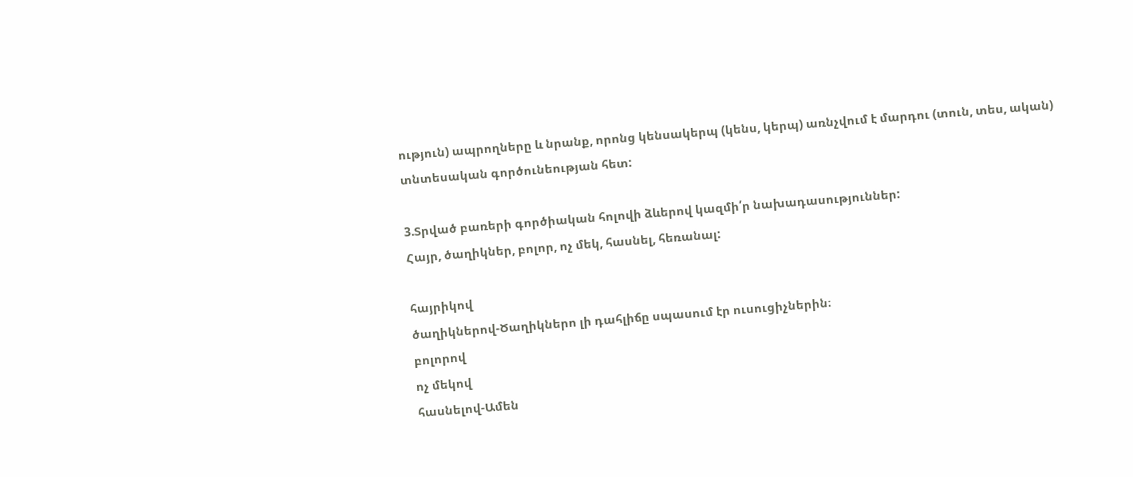ություն) ապրողները և նրանք, որոնց կենսակերպ (կենս, կերպ) առնչվում է մարդու (տուն, տես, ական) տնտեսական գործունեության հետ:

3.Տրված բառերի գործիական հոլովի ձևերով կազմի՛ր նախադասություններ:
Հայր, ծաղիկներ, բոլոր, ոչ մեկ, հասնել, հեռանալ:

հայրիկով
ծաղիկներով-Ծաղիկներո լի դահլիճը սպասում էր ուսուցիչներին։
բոլորով
ոչ մեկով
հասնելով-Ամեն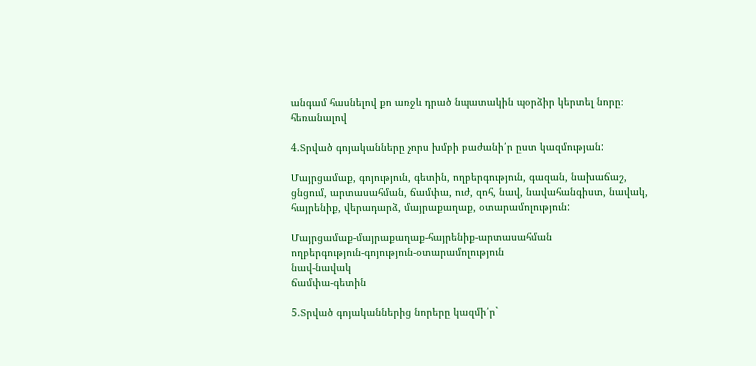անգամ հասնելով քո առջև դրած նպատակին պօրձիր կերտել նորը։
հեռանալով

4.Տրված գոյականները չորս խմբի բաժանի՛ր ըստ կազմության:

Մայրցամաք, գոյություն, գետին, ողբերգություն, գազան, նախաճաշ, ցնցում, արտասահման, ճամփա, ուժ, զոհ, նավ, նավահանգիստ, նավակ, հայրենիք, վերադարձ, մայրաքաղաք, օտարամոլություն:

Մայրցամաք-մայրաքաղաք-հայրենիք-արտասահման
ողբերգություն-գոյություն-օտարամոլություն
նավ-նավակ
ճամփա-գետին

5.Տրված գոյականներից նորերը կազմի՛ր`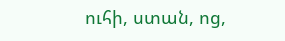ուհի, ստան, ոց,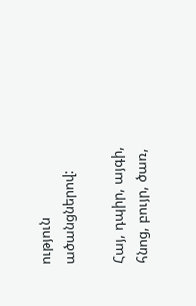ություն ածանցներով:

Հայ, դպիր, այգի, հնոց, բույր, ծառ,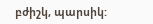բժիշկ, պարսիկ: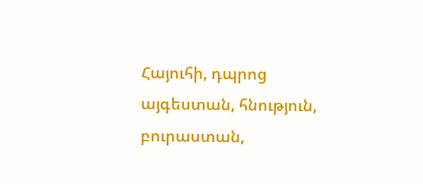Հայուհի, դպրոց այգեստան, հնություն, բուրաստան,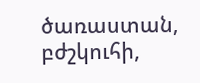ծառաստան, բժշկուհի,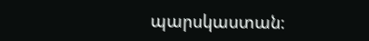պարսկաստան։